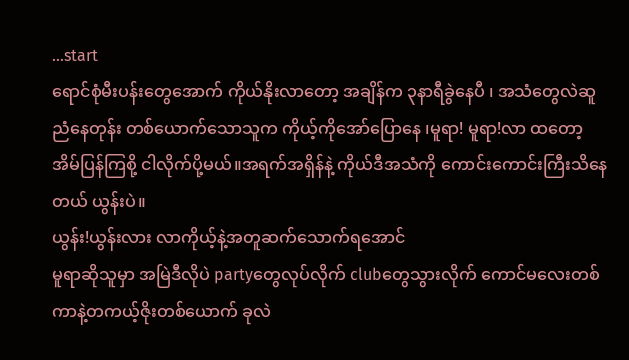...start
ရောင်စုံမီးပန်းတွေအောက် ကိုယ်နိုးလာတော့ အချိန်က ၃နာရီခွဲနေပီ ၊ အသံတွေလဲဆူညံနေတုန်း တစ်ယောက်သောသူက ကိုယ့်ကိုအော်ပြောနေ ၊မူရာ! မူရာ!လာ ထတော့အိမ်ပြန်ကြစို့ ငါလိုက်ပို့မယ်။အရက်အရှိန်နဲ့ ကိုယ်ဒီအသံကို ကောင်းကောင်းကြီးသိနေတယ် ယွန်းပဲ။
ယွန်း!ယွန်းလား လာကိုယ့်နဲ့အတူဆက်သောက်ရအောင်
မူရာဆိုသူမှာ အမြဲဒီလိုပဲ partyတွေလုပ်လိုက် clubတွေသွားလိုက် ကောင်မလေးတစ်ကာနဲ့တကယ့်ဇိုးတစ်ယောက် ခုလဲ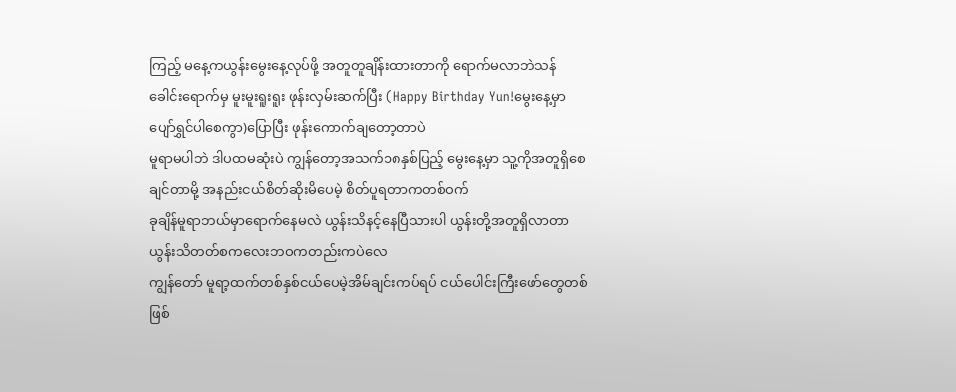ကြည့် မနေ့ကယွန်းမွေးနေ့လုပ်ဖို့ အတူတူချိန်းထားတာကို ရောက်မလာဘဲသန်ခေါင်းရောက်မှ မူးမူးရူးရူး ဖုန်းလှမ်းဆက်ပြီး (Happy Birthday Yun!မွေးနေ့မှာပျော်ရွှင်ပါစေကွာ)ပြောပြီး ဖုန်းကောက်ချတော့တာပဲ
မူရာမပါဘဲ ဒါပထမဆုံးပဲ ကျွန်တော့အသက်၁၈နှစ်ပြည့် မွေးနေ့မှာ သူ့ကိုအတူရှိစေချင်တာမို့ အနည်းငယ်စိတ်ဆိုးမိပေမဲ့ စိတ်ပူရတာကတစ်ဝက်
ခုချိန်မူရာဘယ်မှာရောက်နေမလဲ ယွန်းသိနင့်နေပြီသားပါ ယွန်းတို့အတူရှိလာတာ ယွန်းသိတတ်စကလေးဘဝကတည်းကပဲလေ
ကျွန်တော် မူရာ့ထက်တစ်နှစ်ငယ်ပေမဲ့အိမ်ချင်းကပ်ရပ် ငယ်ပေါင်းကြီးဖော်တွေတစ်ဖြစ်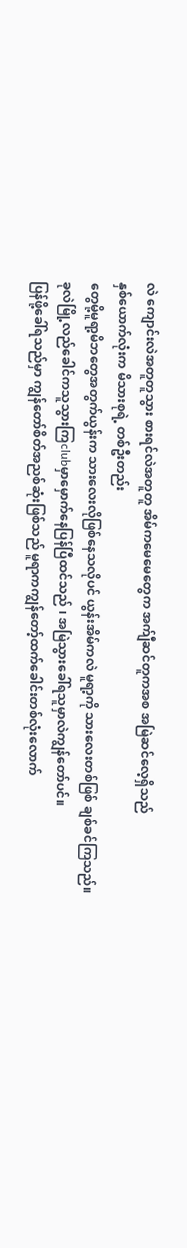လဲ ကျောင်းလဲအတူတူသွား စားရင်လဲအတူတူ အိမ်ကမေမေတွေက အက်ျီဆင်တူကအစ အမြဲဆင်လေ့ရှိသည်
နှစ်ယောက်လုံးက မိသားစုရဲ့ တစ်ဦးတည်း
တွေမို့မူရာ့မိဘတွေအတွက်ယွန်းက သားလေးလိုဖြစ်နေသလိုပင် ယွန်းအိမ်ကလဲ မူရာ့ကို သားလေးတစ်ဖြစ် ချစ်ခင်ကြသည်။
ခုလဲမြို့လည်ခေါင်ကသူသွားကြclubမှာမှောက်နေပြန်ပြီထင်သည် ၊ အမြဲသွားခေါ်ရသူမှာလဲကျွန်တော်ပင်။
ပြန်ဖို့ခေါ်ရသည်မှာ ကျွန်တော်စိတ်အညစ်ဆုံးဖြစ်သည် မူရာကကျွန်တော့်ထက်ခေါင်းတစ်လုံးလောက်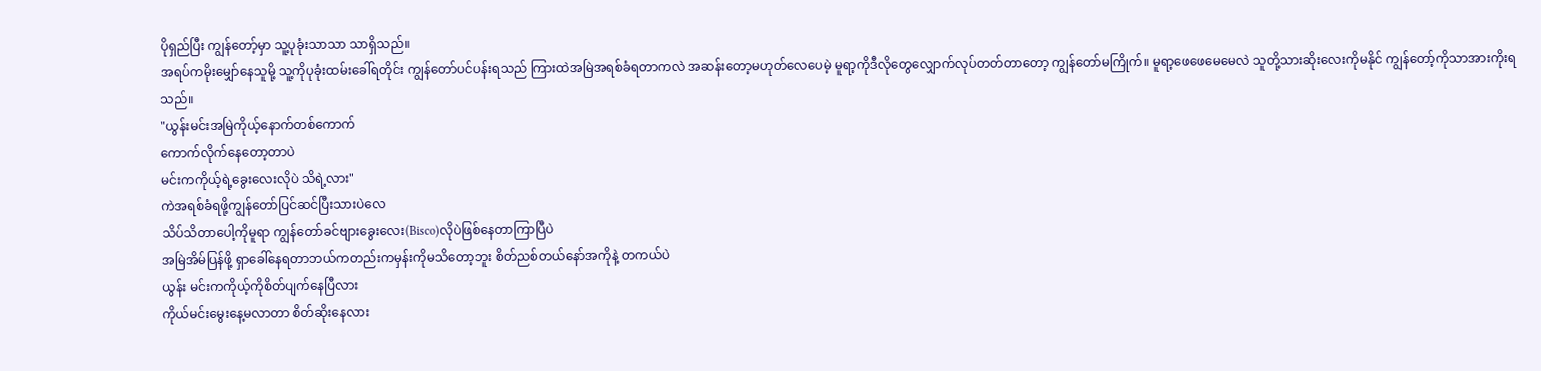ပိုရှည်ပြီး ကျွန်တော့်မှာ သူ့ပုခုံးသာသာ သာရှိသည်။
အရပ်ကမိုးမျှော်နေသူမို့ သူ့ကိုပုခုံးထမ်းခေါ်ရတိုင်း ကျွန်တော်ပင်ပန်းရသည် ကြားထဲအမြဲအရစ်ခံရတာကလဲ အဆန်းတော့မဟုတ်လေပေမဲ့ မူရာ့ကိုဒီလိုတွေလျှောက်လုပ်တတ်တာတော့ ကျွန်တော်မကြိုက်။ မူရာ့ဖေဖေမေမေလဲ သူတို့သားဆိုးလေးကိုမနိုင် ကျွန်တော့်ကိုသာအားကိုးရသည်။
"ယွန်းမင်းအမြဲကိုယ့်နောက်တစ်ကောက်
ကောက်လိုက်နေတော့တာပဲ
မင်းကကိုယ့်ရဲ့ခွေးလေးလိုပဲ သိရဲ့လား"
ကဲအရစ်ခံရဖို့ကျွန်တော်ပြင်ဆင်ပြီးသားပဲလေ
သိပ်သိတာပေါ့ကိုမူရာ ကျွန်တော်ခင်ဗျားခွေးလေး(Bisco)လိုပဲဖြစ်နေတာကြာပြီပဲ
အမြဲအိမ်ပြန်ဖို့ ရှာခေါ်နေရတာဘယ်ကတည်းကမှန်းကိုမသိတော့ဘူး စိတ်ညစ်တယ်နော်အကိုနဲ့ တကယ်ပဲ
ယွန်း မင်းကကိုယ့်ကိုစိတ်ပျက်နေပြီလား
ကိုယ်မင်းမွေးနေ့မလာတာ စိတ်ဆိုးနေလား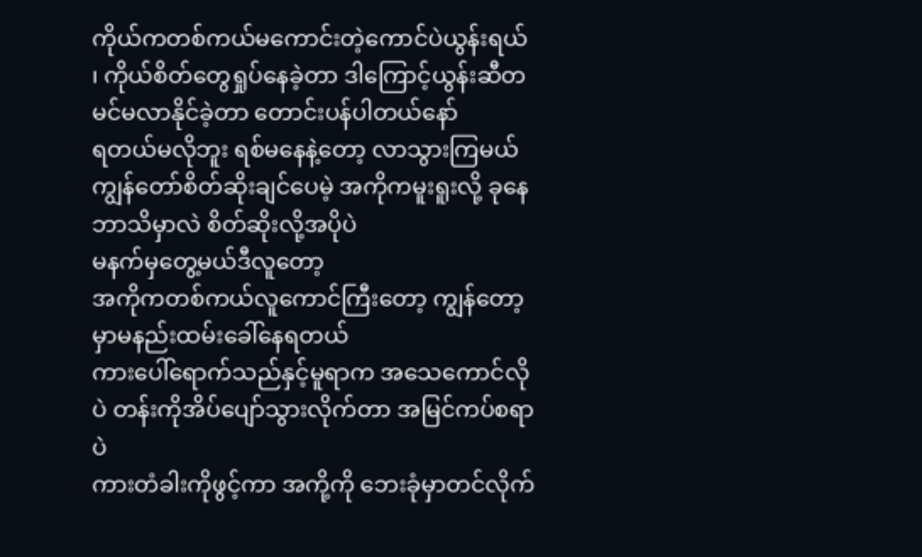ကိုယ်ကတစ်ကယ်မကောင်းတဲ့ကောင်ပဲယွန်းရယ် ၊ ကိုယ်စိတ်တွေရှုပ်နေခဲ့တာ ဒါကြောင့်ယွန်းဆီတမင်မလာနိုင်ခဲ့တာ တောင်းပန်ပါတယ်နော်
ရတယ်မလိုဘူး ရစ်မနေနဲ့တော့ လာသွားကြမယ် ကျွန်တော်စိတ်ဆိုးချင်ပေမဲ့ အကိုကမူးရူးလို့ ခုနေဘာသိမှာလဲ စိတ်ဆိုးလို့အပိုပဲ
မနက်မှတွေ့မယ်ဒီလူတော့
အကိုကတစ်ကယ်လူကောင်ကြီးတော့ ကျွန်တော့မှာမနည်းထမ်းခေါ်နေရတယ်
ကားပေါ်ရောက်သည်နှင့်မူရာက အသေကောင်လိုပဲ တန်းကိုအိပ်ပျော်သွားလိုက်တာ အမြင်ကပ်စရာပဲ
ကားတံခါးကိုဖွင့်ကာ အကို့ကို ဘေးခုံမှာတင်လိုက်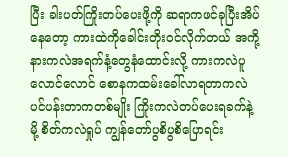ပြီး ခါးပတ်ကြိုးတပ်ပေးဖို့ကို ဆရာကဖင်ခုပြီးအိပ်နေတော့ ကားထဲကိုခေါင်းတိုးဝင်လိုက်တယ် အကို့နားကလဲအရက်နံ့တွေနံထောင်းလို့ ကားကလဲပူလောင်လောင် စောနကထမ်းခေါ်လာရတာကလဲပင်ပန်းတာကတစ်မျိုး ကြိုးကလဲတပ်ပေးရခက်နဲ့မို့ စိတ်ကလဲရှုပ် ကျွန်တော်ပွစိပွစိပြောရင်း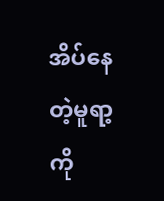အိပ်နေတဲ့မူရာ့ကို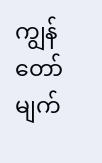ကျွန်တော်မျက်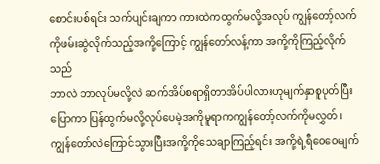စောင်းပစ်ရင်း သက်ပျင်းချကာ ကားထဲကထွက်မလို့အလုပ် ကျွန်တော့်လက်ကိုဖမ်းဆွဲလိုက်သည့်အကို့ကြောင့် ကျွန်တော်လန့်ကာ အကို့ကိုကြည့်လိုက်သည်
ဘာလဲ ဘာလုပ်မလို့လဲ ဆက်အိပ်စရာရှိတာအိပ်ပါလားဟုမျက်နှာစူပုတ်ပြီးပြောကာ ပြန်ထွက်မလို့လုပ်ပေမဲ့အကိုမူရာကကျွန်တော့်လက်ကိုမလွှတ်၊ ကျွန်တော်လဲကြောင်သွားပြီးအကို့ကိုသေချာကြည့်ရင်း အကို့ရဲ့ရီဝေဝေမျက်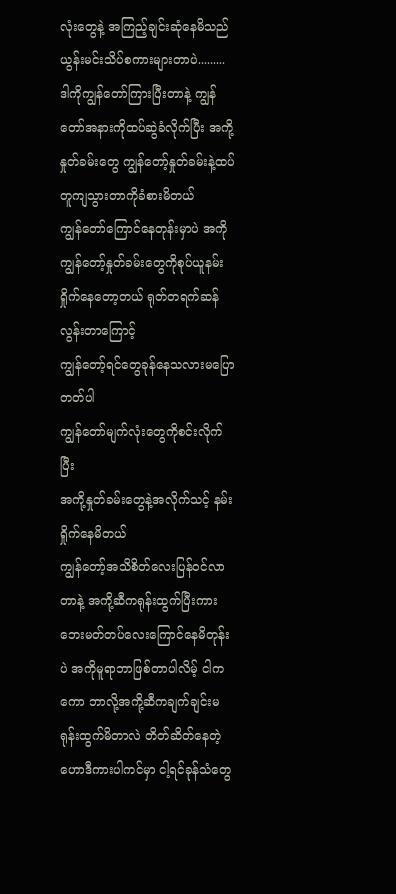လုံးတွေနဲ့ အကြည့်ချင်းဆုံနေမိသည်
ယွန်းမင်းသိပ်စကားများတာပဲ.........
ဒါကိုကျွန်တော်ကြားပြီးတာနဲ့ ကျွန်တော်အနားကိုထပ်ဆွဲခံလိုက်ပြီး အကို့နှုတ်ခမ်းတွေ ကျွန်တော့်နှုတ်ခမ်းနဲ့ထပ်တူကျသွားတာကိုခံစားမိတယ်
ကျွန်တော်ကြောင်နေတုန်းမှာပဲ အကိုကျွန်တော့်နှုတ်ခမ်းတွေကိုစုပ်ယူနမ်းရှိုက်နေတော့တယ် ရုတ်တရက်ဆန်လွန်းတာကြောင့်
ကျွန်တော့်ရင်တွေခုန်နေသလားမပြောတတ်ပါ
ကျွန်တော်မျက်လုံးတွေကိုစင်းလိုက်ပြီး
အကို့နှုတ်ခမ်းတွေနဲ့အလိုက်သင့် နမ်းရှိုက်နေမိတယ်
ကျွန်တော့်အသိစိတ်လေးပြန်ဝင်လာတာနဲ့ အကို့ဆီကရုန်းထွက်ပြီးကားဘေးမတ်တပ်လေးကြောင်နေမိတုန်းပဲ အကိုမူရာဘာဖြစ်တာပါလိမ့် ငါကကော ဘာလို့အကို့ဆီကချက်ချင်းမရုန်းထွက်မိတာလဲ တိတ်ဆိတ်နေတဲ့ ဟောဒီကားပါကင်မှာ ငါ့ရင်ခုန်သံတွေ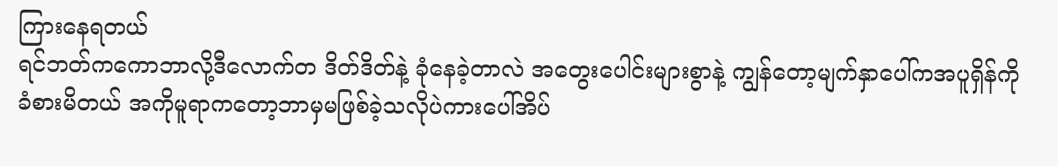ကြားနေရတယ်
ရင်ဘတ်ကကောဘာလို့ဒီလောက်တ ဒိတ်ဒိတ်နဲ့ ခုံနေခဲ့တာလဲ အတွေးပေါင်းများစွာနဲ့ ကျွန်တော့မျက်နှာပေါ်ကအပူရှိန်ကိုခံစားမိတယ် အကိုမူရာကတော့ဘာမှမဖြစ်ခဲ့သလိုပဲကားပေါ်အိပ်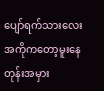ပျော်ရက်သားလေး
အကိုကတော့မူးနေတုန်းအမှား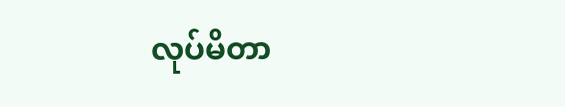လုပ်မိတာ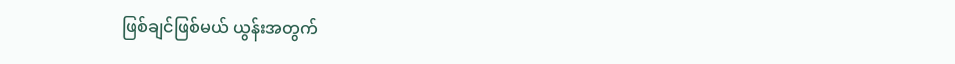ဖြစ်ချင်ဖြစ်မယ် ယွန်းအတွက်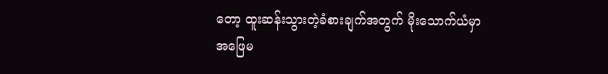တော့ ထူးဆန်းသွားတဲ့ခံစားချက်အတွက် မိုးသောက်ယံမှာ
အဖြေမ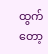ထွက်တော့